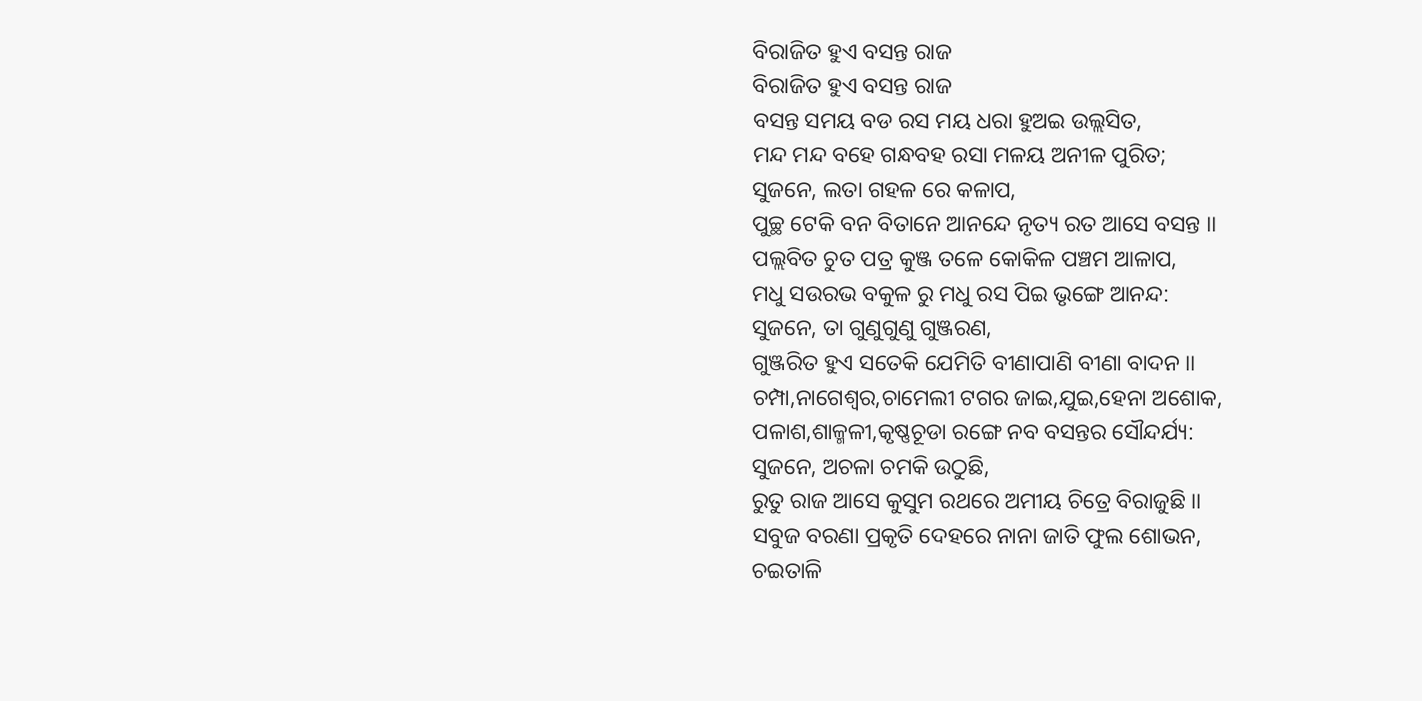ବିରାଜିତ ହୁଏ ବସନ୍ତ ରାଜ
ବିରାଜିତ ହୁଏ ବସନ୍ତ ରାଜ
ବସନ୍ତ ସମୟ ବଡ ରସ ମୟ ଧରା ହୁଅଇ ଉଲ୍ଲସିତ,
ମନ୍ଦ ମନ୍ଦ ବହେ ଗନ୍ଧବହ ରସା ମଳୟ ଅନୀଳ ପୁରିତ;
ସୁଜନେ, ଲତା ଗହଳ ରେ କଳାପ,
ପୁଚ୍ଛ ଟେକି ବନ ବିତାନେ ଆନନ୍ଦେ ନୃତ୍ୟ ରତ ଆସେ ବସନ୍ତ ।।
ପଲ୍ଲବିତ ଚୁତ ପତ୍ର କୁଞ୍ଜ ତଳେ କୋକିଳ ପଞ୍ଚମ ଆଳାପ,
ମଧୁ ସଉରଭ ବକୁଳ ରୁ ମଧୁ ରସ ପିଇ ଭୃଙ୍ଗେ ଆନନ୍ଦ:
ସୁଜନେ, ତା ଗୁଣୁଗୁଣୁ ଗୁଞ୍ଜରଣ,
ଗୁଞ୍ଜରିତ ହୁଏ ସତେକି ଯେମିତି ବୀଣାପାଣି ବୀଣା ବାଦନ ।।
ଚମ୍ପା,ନାଗେଶ୍ଵର,ଚାମେଲୀ ଟଗର ଜାଇ,ଯୁଇ,ହେନା ଅଶୋକ,
ପଳାଶ,ଶାଳ୍ମଳୀ,କୃଷ୍ଣଚୂଡା ରଙ୍ଗେ ନବ ବସନ୍ତର ସୌନ୍ଦର୍ଯ୍ୟ:
ସୁଜନେ, ଅଚଳା ଚମକି ଉଠୁଛି,
ରୁତୁ ରାଜ ଆସେ କୁସୁମ ରଥରେ ଅମୀୟ ଚିତ୍ରେ ବିରାଜୁଛି ।।
ସବୁଜ ବରଣା ପ୍ରକୃତି ଦେହରେ ନାନା ଜାତି ଫୁଲ ଶୋଭନ,
ଚଇତାଳି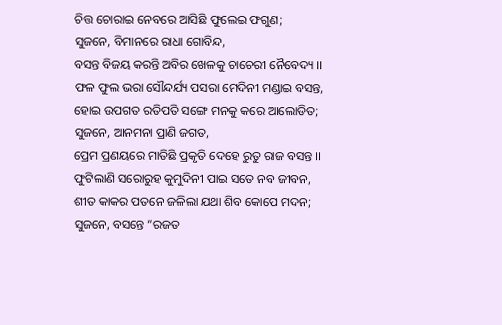ଚିତ୍ତ ଚୋରାଇ ନେବରେ ଆସିଛି ଫୁଲେଇ ଫଗୁଣ;
ସୁଜନେ, ବିମାନରେ ରାଧା ଗୋବିନ୍ଦ,
ବସନ୍ତ ବିଜୟ କରନ୍ତି ଅବିର ଖେଳକୁ ଚାଚେରୀ ନୈବେଦ୍ୟ ।।
ଫଳ ଫୁଲ ଭରା ସୌନ୍ଦର୍ଯ୍ୟ ପସରା ମେଦିନୀ ମଣ୍ଡାଇ ବସନ୍ତ,
ହୋଇ ଉପଗତ ରତିପତି ସଙ୍ଗେ ମନକୁ କରେ ଆଲୋଡିତ;
ସୁଜନେ, ଆନମନା ପ୍ରାଣି ଜଗତ,
ପ୍ରେମ ପ୍ରଣୟରେ ମାତିଛି ପ୍ରକୃତି ଦେହେ ରୁତୁ ରାଜ ବସନ୍ତ ।।
ଫୁଟିଲାଣି ସରୋରୁହ କୁମୁଦିନୀ ପାଇ ସତେ ନବ ଜୀବନ,
ଶୀତ କାକର ପତନେ ଜଳିଲା ଯଥା ଶିବ କୋପେ ମଦନ;
ସୁଜନେ, ବସନ୍ତେ “ରଜତ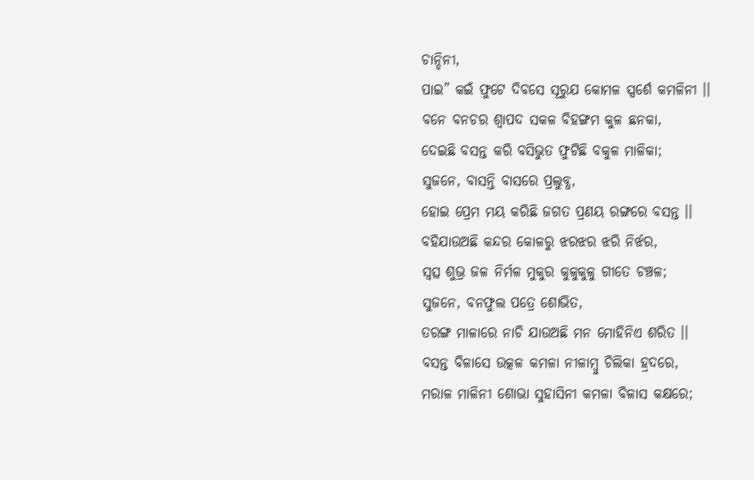ଚାନ୍ଦିନୀ,
ପାଇ” କଇଁ ଫୁଟେ ଦିବସେ ସୂରୁଯ କୋମଳ ସ୍ପର୍ଶେ କମଳିନୀ ।।
ବନେ ବନଚର ଶ୍ଵାପଦ ସକଳ ବିହଙ୍ଗମ କୁଳ ଛନକା,
ଦେଇଛି ବସନ୍ତ କରି ବସିଭୁତ ଫୁଟିଛି ବକୁଳ ମାଳିକା;
ସୁଜନେ, ବାସନ୍ତି ବାସରେ ପ୍ରଲୁବ୍ଧ,
ହୋଇ ପ୍ରେମ ମୟ କରିଛି ଜଗତ ପ୍ରଣୟ ରଙ୍ଗରେ ବସନ୍ତ ।।
ବହିଯାଉଅଛି କନ୍ଦର କୋଳରୁ ଝରଝର ଝରି ନିର୍ଝର,
ସ୍ଵତ୍ସ ଶୁଭ୍ର ଜଳ ନିର୍ମଳ ମୁକୁର କୁଳୁକୁଳୁ ଗୀତେ ଚଞ୍ଚଳ;
ସୁଜନେ, ବନଫୁଲ ପତ୍ରେ ଶୋଭିତ,
ତରଙ୍ଗ ମାଳାରେ ନାଚି ଯାଉଅଛି ମନ ମୋହିନିଏ ଶରିତ ।।
ବସନ୍ତ ବିଳାସେ ଉତ୍କଳ କମଳା ନୀଳାମ୍ଵୁ ଚିଲିକା ହ୍ରଦରେ,
ମରାଳ ମାଳିନୀ ଶୋଭା ସୁହାସିନୀ କମଳା ବିଳାସ କକ୍ଷରେ;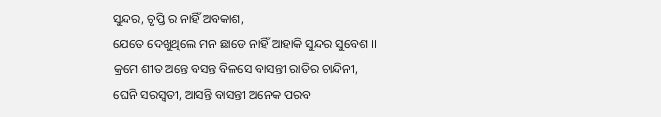ସୁନ୍ଦର, ଚୃପ୍ତି ର ନାହିଁ ଅବକାଶ,
ଯେତେ ଦେଖୁଥିଲେ ମନ ଛାଡେ ନାହିଁ ଆହାକି ସୁନ୍ଦର ସୁବେଶ ।।
କ୍ରମେ ଶୀତ ଅନ୍ତେ ବସନ୍ତ ବିଳସେ ବାସନ୍ତୀ ରାତିର ଚାନ୍ଦିନୀ,
ଘେନି ସରସ୍ଵତୀ, ଆସନ୍ତି ବାସନ୍ତୀ ଅନେକ ପରବ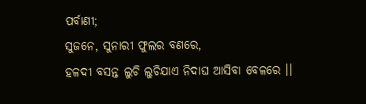ପର୍ବାଣୀ;
ସୁଜନେ, ସୁନାରୀ ଫୁଲର ବଣରେ,
ହଳଦୀ ବସନ୍ତ ଲୁଚି ଲୁଚିଯାଏ ନିଦାଘ ଆସିବା ବେଳରେ ।।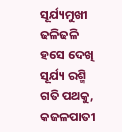ସୂର୍ଯ୍ୟମୁଖୀ ଢଳିଢଳି ହସେ ଦେଖି ସୂର୍ଯ୍ୟ ରଶ୍ମି ଗତି ପଥକୁ,
କଜଳପାତୀ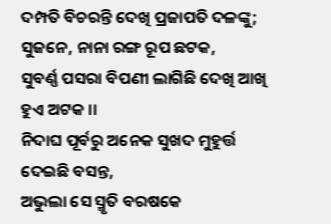ଦମ୍ପତି ବିଚରନ୍ତି ଦେଖି ପ୍ରଜାପତି ଦଳଙ୍କୁ;
ସୁଜନେ, ନାନା ରଙ୍ଗ ରୂପ ଛଟକ,
ସୁବର୍ଣ୍ଣ ପସରା ବିପଣୀ ଲାଗିଛି ଦେଖି ଆଖି ହୁଏ ଅଟକ ।।
ନିଦାଘ ପୂର୍ବରୁ ଅନେକ ସୁଖଦ ମୁହୁର୍ତ୍ତ ଦେଇଛି ବସନ୍ତ,
ଅଭୁଲା ସେ ସ୍ମୃତି ବରଷକେ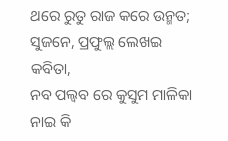ଥରେ ରୁତୁ ରାଜ କରେ ଉନ୍ମତ;
ସୁଜନେ, ପ୍ରଫୁଲ୍ଲ ଲେଖଇ କବିତା,
ନବ ପଲ୍ବବ ରେ କୁସୁମ ମାଳିକା ନାଇ କି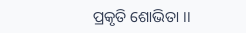ପ୍ରକୃତି ଶୋଭିତା ।।